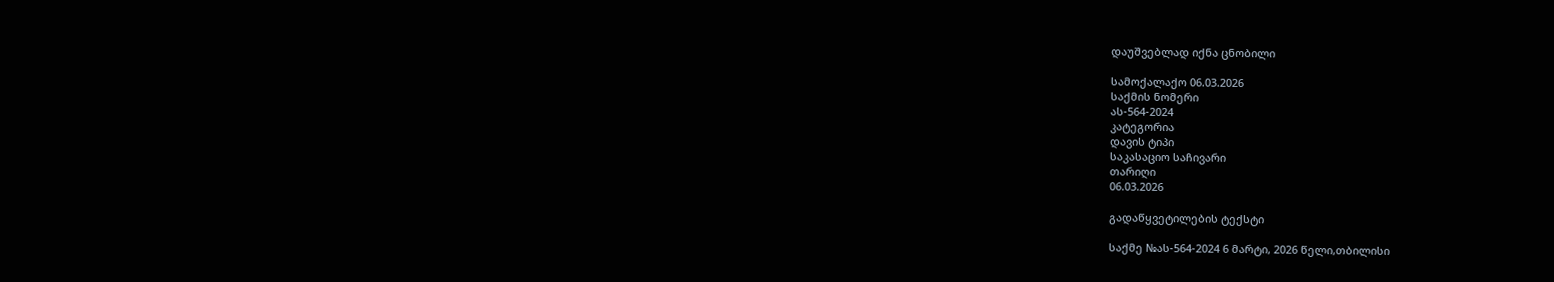დაუშვებლად იქნა ცნობილი

სამოქალაქო 06.03.2026
საქმის ნომერი
ას-564-2024
კატეგორია
დავის ტიპი
საკასაციო საჩივარი
თარიღი
06.03.2026

გადაწყვეტილების ტექსტი

საქმე №ას-564-2024 6 მარტი, 2026 წელი,თბილისი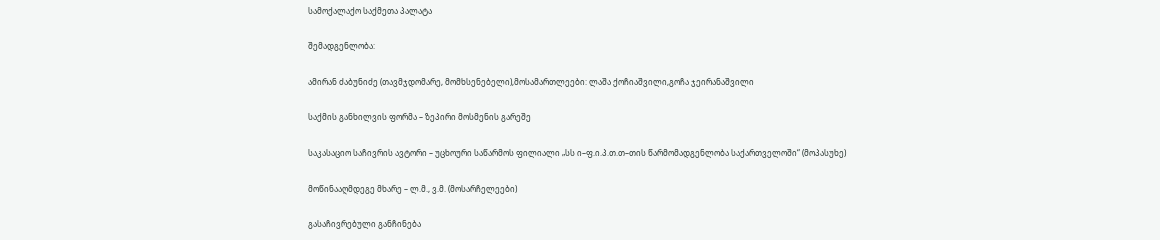სამოქალაქო საქმეთა პალატა

შემადგენლობა:

ამირან ძაბუნიძე (თავმჯდომარე, მომხსენებელი),მოსამართლეები: ლაშა ქოჩიაშვილი,გოჩა ჯეირანაშვილი

საქმის განხილვის ფორმა – ზეპირი მოსმენის გარეშე

საკასაციო საჩივრის ავტორი – უცხოური საწარმოს ფილიალი „სს ი–ფ.ი.პ.თ.თ–თის წარმომადგენლობა საქართველოში“ (მოპასუხე)

მოწინააღმდეგე მხარე – ლ.მ., ვ.მ. (მოსარჩელეები)

გასაჩივრებული განჩინება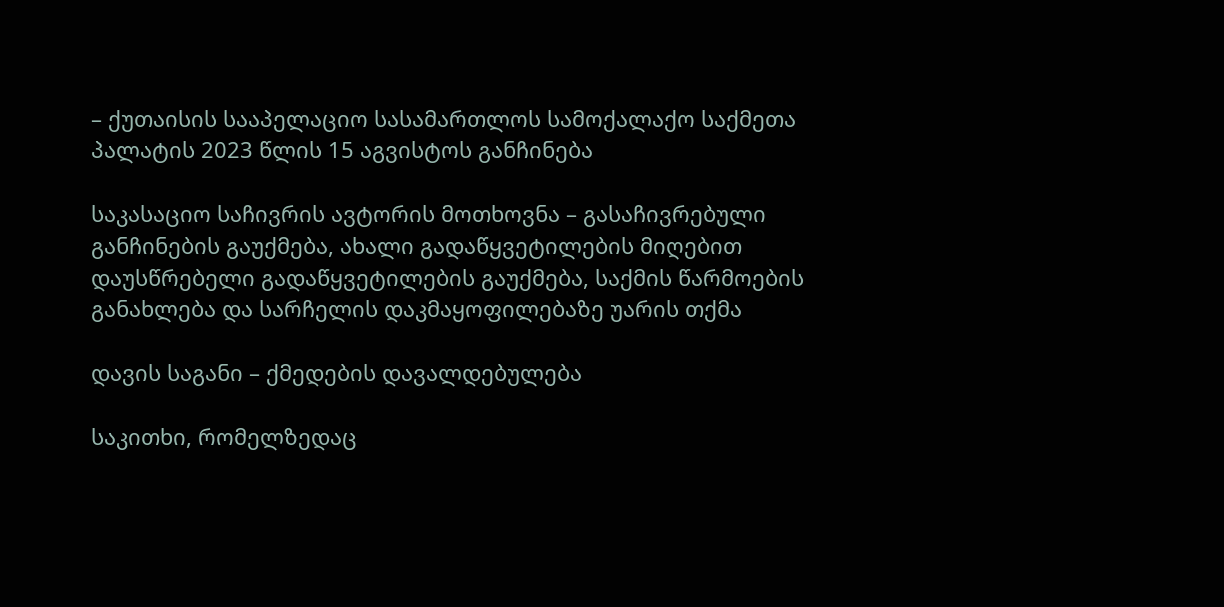– ქუთაისის სააპელაციო სასამართლოს სამოქალაქო საქმეთა პალატის 2023 წლის 15 აგვისტოს განჩინება

საკასაციო საჩივრის ავტორის მოთხოვნა – გასაჩივრებული განჩინების გაუქმება, ახალი გადაწყვეტილების მიღებით დაუსწრებელი გადაწყვეტილების გაუქმება, საქმის წარმოების განახლება და სარჩელის დაკმაყოფილებაზე უარის თქმა

დავის საგანი – ქმედების დავალდებულება

საკითხი, რომელზედაც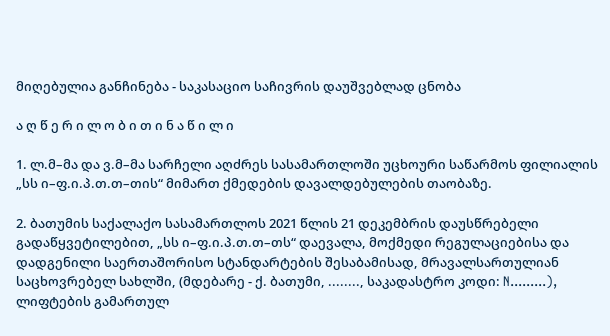მიღებულია განჩინება - საკასაციო საჩივრის დაუშვებლად ცნობა

ა ღ წ ე რ ი ლ ო ბ ი თ ი ნ ა წ ი ლ ი

1. ლ.მ–მა და ვ.მ–მა სარჩელი აღძრეს სასამართლოში უცხოური საწარმოს ფილიალის „სს ი–ფ.ი.პ.თ.თ–თის“ მიმართ ქმედების დავალდებულების თაობაზე.

2. ბათუმის საქალაქო სასამართლოს 2021 წლის 21 დეკემბრის დაუსწრებელი გადაწყვეტილებით, „სს ი–ფ.ი.პ.თ.თ–თს“ დაევალა, მოქმედი რეგულაციებისა და დადგენილი საერთაშორისო სტანდარტების შესაბამისად, მრავალსართულიან საცხოვრებელ სახლში, (მდებარე - ქ. ბათუმი, ........, საკადასტრო კოდი: N.........), ლიფტების გამართულ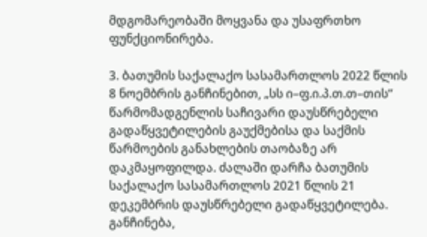მდგომარეობაში მოყვანა და უსაფრთხო ფუნქციონირება.

3. ბათუმის საქალაქო სასამართლოს 2022 წლის 8 ნოემბრის განჩინებით, „სს ი–ფ.ი.პ.თ.თ–თის“ წარმომადგენლის საჩივარი დაუსწრებელი გადაწყვეტილების გაუქმებისა და საქმის წარმოების განახლების თაობაზე არ დაკმაყოფილდა. ძალაში დარჩა ბათუმის საქალაქო სასამართლოს 2021 წლის 21 დეკემბრის დაუსწრებელი გადაწყვეტილება. განჩინება,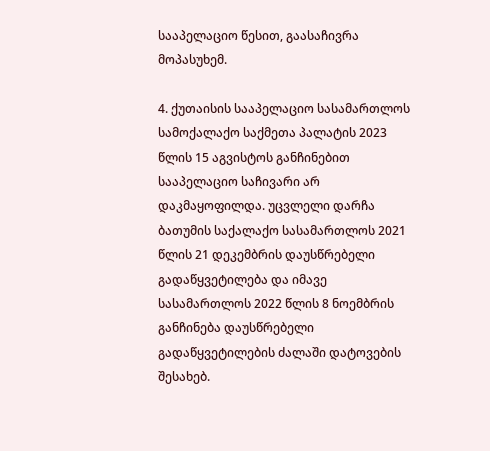სააპელაციო წესით, გაასაჩივრა მოპასუხემ.

4. ქუთაისის სააპელაციო სასამართლოს სამოქალაქო საქმეთა პალატის 2023 წლის 15 აგვისტოს განჩინებით სააპელაციო საჩივარი არ დაკმაყოფილდა. უცვლელი დარჩა ბათუმის საქალაქო სასამართლოს 2021 წლის 21 დეკემბრის დაუსწრებელი გადაწყვეტილება და იმავე სასამართლოს 2022 წლის 8 ნოემბრის განჩინება დაუსწრებელი გადაწყვეტილების ძალაში დატოვების შესახებ.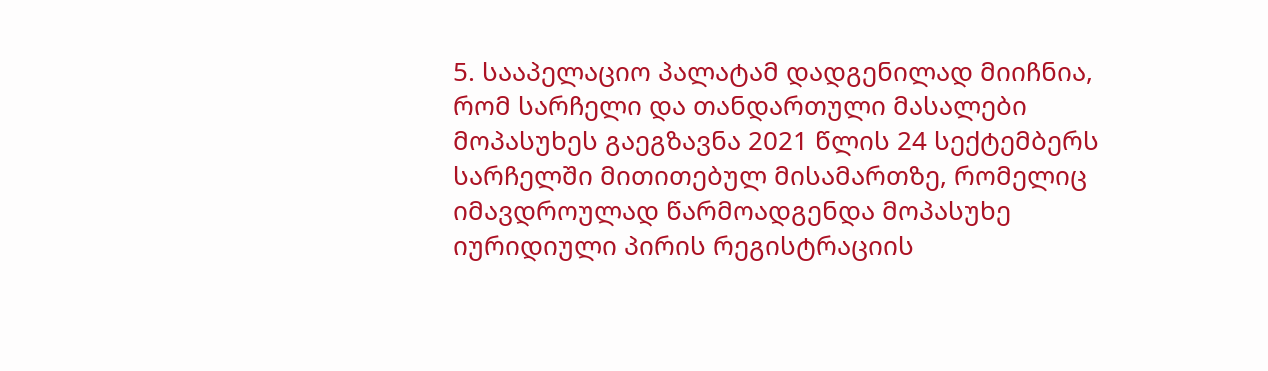5. სააპელაციო პალატამ დადგენილად მიიჩნია, რომ სარჩელი და თანდართული მასალები მოპასუხეს გაეგზავნა 2021 წლის 24 სექტემბერს სარჩელში მითითებულ მისამართზე, რომელიც იმავდროულად წარმოადგენდა მოპასუხე იურიდიული პირის რეგისტრაციის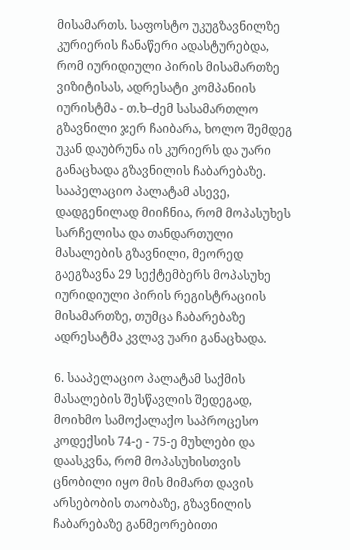მისამართს. საფოსტო უკუგზავნილზე კურიერის ჩანაწერი ადასტურებდა, რომ იურიდიული პირის მისამართზე ვიზიტისას, ადრესატი კომპანიის იურისტმა - თ.ხ–ძემ სასამართლო გზავნილი ჯერ ჩაიბარა, ხოლო შემდეგ უკან დაუბრუნა ის კურიერს და უარი განაცხადა გზავნილის ჩაბარებაზე. სააპელაციო პალატამ ასევე, დადგენილად მიიჩნია, რომ მოპასუხეს სარჩელისა და თანდართული მასალების გზავნილი, მეორედ გაეგზავნა 29 სექტემბერს მოპასუხე იურიდიული პირის რეგისტრაციის მისამართზე, თუმცა ჩაბარებაზე ადრესატმა კვლავ უარი განაცხადა.

6. სააპელაციო პალატამ საქმის მასალების შესწავლის შედეგად, მოიხმო სამოქალაქო საპროცესო კოდექსის 74-ე - 75-ე მუხლები და დაასკვნა, რომ მოპასუხისთვის ცნობილი იყო მის მიმართ დავის არსებობის თაობაზე, გზავნილის ჩაბარებაზე განმეორებითი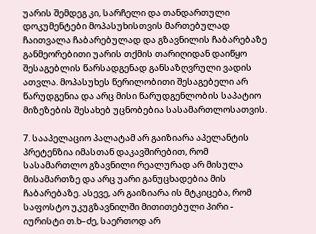უარის შემდეგ კი, სარჩელი და თანდართული დოკუმენტები მოპასუხისთვის მართებულად ჩაითვალა ჩაბარებულად და გზავნილის ჩაბარებაზე განმეორებითი უარის თქმის თარიღიდან დაიწყო შესაგებლის წარსადგენად განსაზღვრული ვადის ათვლა. მოპასუხეს წერილობითი შესაგებელი არ წარუდგენია და არც მისი წარუდგენლობის საპატიო მიზეზების შესახებ უცნობებია სასამართლოსათვის.

7. სააპელაციო პალატამ არ გაიზიარა აპელანტის პრეტენზია იმასთან დაკავშირებით, რომ სასამართლო გზავნილი რეალურად არ მისულა მისამართზე და არც უარი განუცხადებია მის ჩაბარებაზე. ასევე, არ გაიზიარა ის მტკიცება, რომ საფოსტო უკუგზავნილში მითითებული პირი - იურისტი თ.ხ–ძე, საერთოდ არ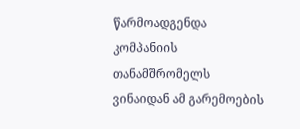წარმოადგენდა კომპანიის თანამშრომელს ვინაიდან ამ გარემოების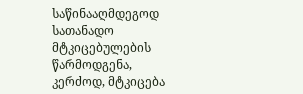საწინააღმდეგოდ სათანადო მტკიცებულების წარმოდგენა, კერძოდ, მტკიცება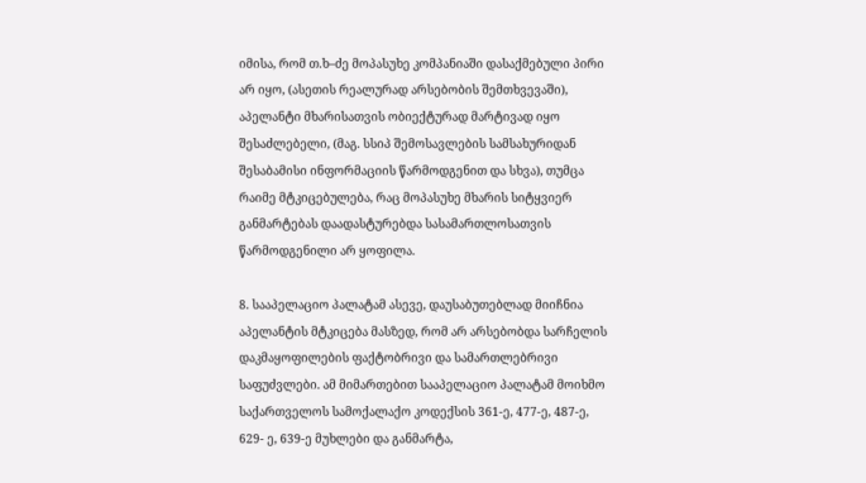იმისა, რომ თ.ხ–ძე მოპასუხე კომპანიაში დასაქმებული პირი არ იყო, (ასეთის რეალურად არსებობის შემთხვევაში), აპელანტი მხარისათვის ობიექტურად მარტივად იყო შესაძლებელი, (მაგ. სსიპ შემოსავლების სამსახურიდან შესაბამისი ინფორმაციის წარმოდგენით და სხვა), თუმცა რაიმე მტკიცებულება, რაც მოპასუხე მხარის სიტყვიერ განმარტებას დაადასტურებდა სასამართლოსათვის წარმოდგენილი არ ყოფილა.

8. სააპელაციო პალატამ ასევე, დაუსაბუთებლად მიიჩნია აპელანტის მტკიცება მასზედ, რომ არ არსებობდა სარჩელის დაკმაყოფილების ფაქტობრივი და სამართლებრივი საფუძვლები. ამ მიმართებით სააპელაციო პალატამ მოიხმო საქართველოს სამოქალაქო კოდექსის 361-ე, 477-ე, 487-ე, 629- ე, 639-ე მუხლები და განმარტა,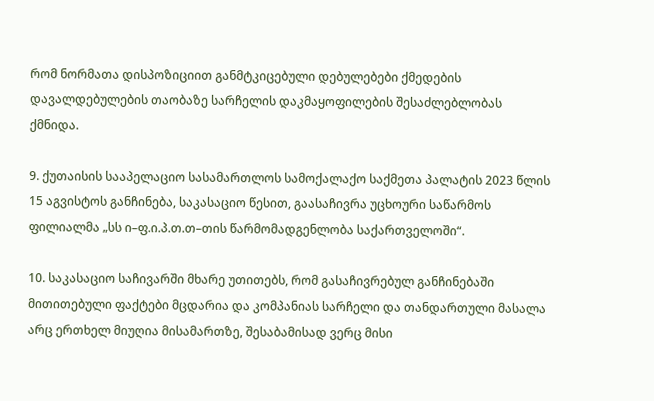რომ ნორმათა დისპოზიციით განმტკიცებული დებულებები ქმედების დავალდებულების თაობაზე სარჩელის დაკმაყოფილების შესაძლებლობას ქმნიდა.

9. ქუთაისის სააპელაციო სასამართლოს სამოქალაქო საქმეთა პალატის 2023 წლის 15 აგვისტოს განჩინება, საკასაციო წესით, გაასაჩივრა უცხოური საწარმოს ფილიალმა „სს ი–ფ.ი.პ.თ.თ–თის წარმომადგენლობა საქართველოში“.

10. საკასაციო საჩივარში მხარე უთითებს, რომ გასაჩივრებულ განჩინებაში მითითებული ფაქტები მცდარია და კომპანიას სარჩელი და თანდართული მასალა არც ერთხელ მიუღია მისამართზე, შესაბამისად ვერც მისი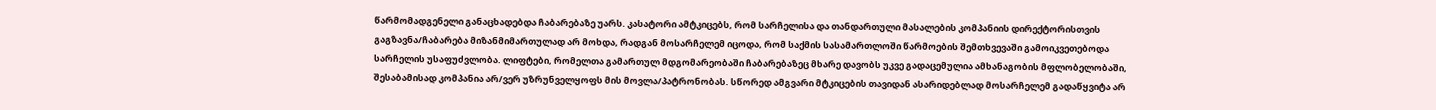წარმომადგენელი განაცხადებდა ჩაბარებაზე უარს. კასატორი ამტკიცებს, რომ სარჩელისა და თანდართული მასალების კომპანიის დირექტორისთვის გაგზავნა/ჩაბარება მიზანმიმართულად არ მოხდა, რადგან მოსარჩელემ იცოდა, რომ საქმის სასამართლოში წარმოების შემთხვევაში გამოიკვეთებოდა სარჩელის უსაფუძვლობა. ლიფტები, რომელთა გამართულ მდგომარეობაში ჩაბარებაზეც მხარე დავობს უკვე გადაცემულია ამხანაგობის მფლობელობაში, შესაბამისად კომპანია არ/ვერ უზრუნველყოფს მის მოვლა/პატრონობას. სწორედ ამგვარი მტკიცების თავიდან ასარიდებლად მოსარჩელემ გადაწყვიტა არ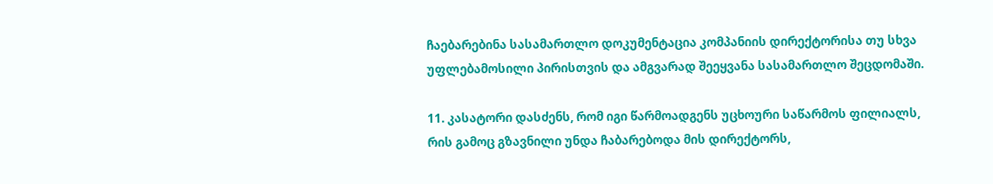ჩაებარებინა სასამართლო დოკუმენტაცია კომპანიის დირექტორისა თუ სხვა უფლებამოსილი პირისთვის და ამგვარად შეეყვანა სასამართლო შეცდომაში.

11. კასატორი დასძენს, რომ იგი წარმოადგენს უცხოური საწარმოს ფილიალს, რის გამოც გზავნილი უნდა ჩაბარებოდა მის დირექტორს,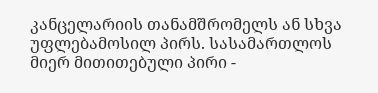კანცელარიის თანამშრომელს ან სხვა უფლებამოსილ პირს. სასამართლოს მიერ მითითებული პირი -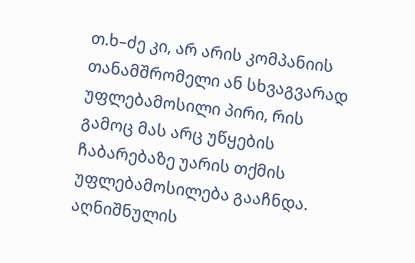თ.ხ–ძე კი, არ არის კომპანიის თანამშრომელი ან სხვაგვარად უფლებამოსილი პირი, რის გამოც მას არც უწყების ჩაბარებაზე უარის თქმის უფლებამოსილება გააჩნდა. აღნიშნულის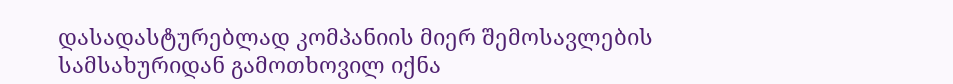დასადასტურებლად კომპანიის მიერ შემოსავლების სამსახურიდან გამოთხოვილ იქნა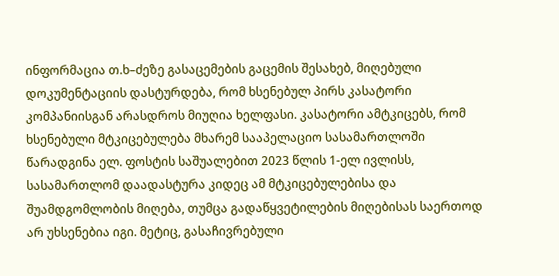ინფორმაცია თ.ხ–ძეზე გასაცემების გაცემის შესახებ, მიღებული დოკუმენტაციის დასტურდება, რომ ხსენებულ პირს კასატორი კომპანიისგან არასდროს მიუღია ხელფასი. კასატორი ამტკიცებს, რომ ხსენებული მტკიცებულება მხარემ სააპელაციო სასამართლოში წარადგინა ელ. ფოსტის საშუალებით 2023 წლის 1-ელ ივლისს, სასამართლომ დაადასტურა კიდეც ამ მტკიცებულებისა და შუამდგომლობის მიღება, თუმცა გადაწყვეტილების მიღებისას საერთოდ არ უხსენებია იგი. მეტიც, გასაჩივრებული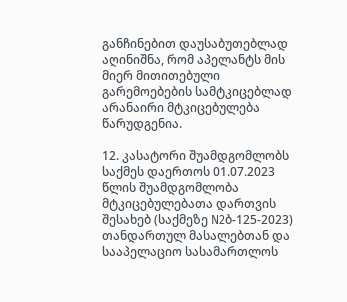განჩინებით დაუსაბუთებლად აღინიშნა, რომ აპელანტს მის მიერ მითითებული გარემოებების სამტკიცებლად არანაირი მტკიცებულება წარუდგენია.

12. კასატორი შუამდგომლობს საქმეს დაერთოს 01.07.2023 წლის შუამდგომლობა მტკიცებულებათა დართვის შესახებ (საქმეზე N2ბ-125-2023) თანდართულ მასალებთან და სააპელაციო სასამართლოს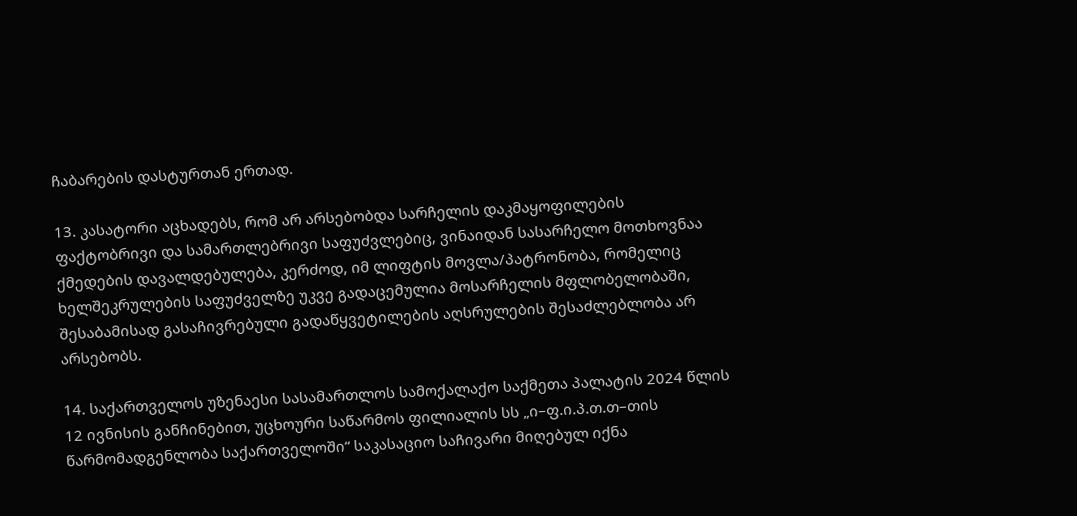ჩაბარების დასტურთან ერთად.

13. კასატორი აცხადებს, რომ არ არსებობდა სარჩელის დაკმაყოფილების ფაქტობრივი და სამართლებრივი საფუძვლებიც, ვინაიდან სასარჩელო მოთხოვნაა ქმედების დავალდებულება, კერძოდ, იმ ლიფტის მოვლა/პატრონობა, რომელიც ხელშეკრულების საფუძველზე უკვე გადაცემულია მოსარჩელის მფლობელობაში, შესაბამისად გასაჩივრებული გადაწყვეტილების აღსრულების შესაძლებლობა არ არსებობს.

14. საქართველოს უზენაესი სასამართლოს სამოქალაქო საქმეთა პალატის 2024 წლის 12 ივნისის განჩინებით, უცხოური საწარმოს ფილიალის სს „ი–ფ.ი.პ.თ.თ–თის წარმომადგენლობა საქართველოში“ საკასაციო საჩივარი მიღებულ იქნა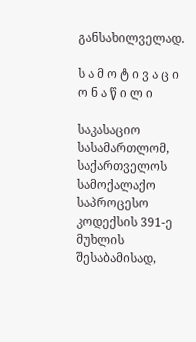განსახილველად.

ს ა მ ო ტ ი ვ ა ც ი ო ნ ა წ ი ლ ი

საკასაციო სასამართლომ, საქართველოს სამოქალაქო საპროცესო კოდექსის 391-ე მუხლის შესაბამისად,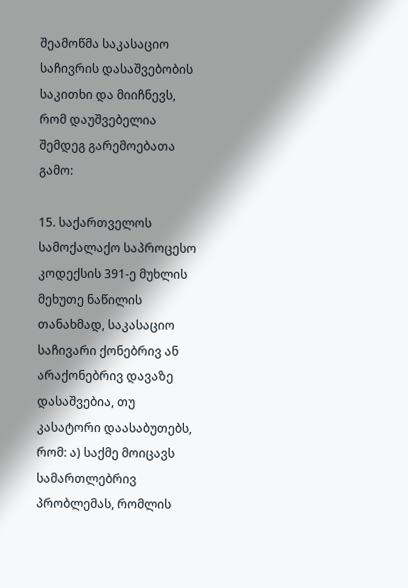შეამოწმა საკასაციო საჩივრის დასაშვებობის საკითხი და მიიჩნევს, რომ დაუშვებელია შემდეგ გარემოებათა გამო:

15. საქართველოს სამოქალაქო საპროცესო კოდექსის 391-ე მუხლის მეხუთე ნაწილის თანახმად, საკასაციო საჩივარი ქონებრივ ან არაქონებრივ დავაზე დასაშვებია, თუ კასატორი დაასაბუთებს, რომ: ა) საქმე მოიცავს სამართლებრივ პრობლემას, რომლის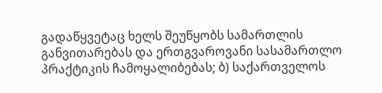გადაწყვეტაც ხელს შეუწყობს სამართლის განვითარებას და ერთგვაროვანი სასამართლო პრაქტიკის ჩამოყალიბებას; ბ) საქართველოს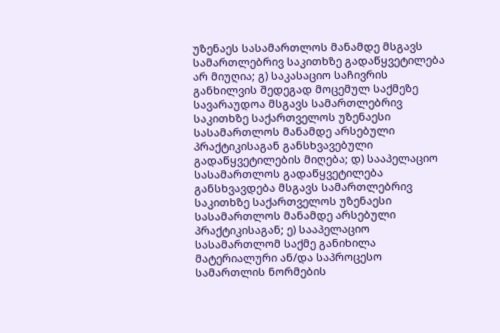უზენაეს სასამართლოს მანამდე მსგავს სამართლებრივ საკითხზე გადაწყვეტილება არ მიუღია; გ) საკასაციო საჩივრის განხილვის შედეგად მოცემულ საქმეზე სავარაუდოა მსგავს სამართლებრივ საკითხზე საქართველოს უზენაესი სასამართლოს მანამდე არსებული პრაქტიკისაგან განსხვავებული გადაწყვეტილების მიღება; დ) სააპელაციო სასამართლოს გადაწყვეტილება განსხვავდება მსგავს სამართლებრივ საკითხზე საქართველოს უზენაესი სასამართლოს მანამდე არსებული პრაქტიკისაგან; ე) სააპელაციო სასამართლომ საქმე განიხილა მატერიალური ან/და საპროცესო სამართლის ნორმების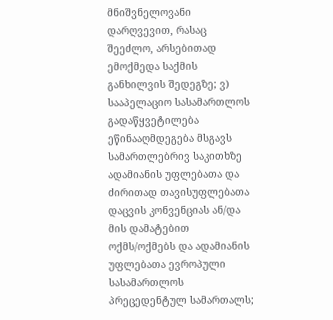მნიშვნელოვანი დარღვევით, რასაც შეეძლო, არსებითად ემოქმედა საქმის განხილვის შედეგზე; ვ) სააპელაციო სასამართლოს გადაწყვეტილება ეწინააღმდეგება მსგავს სამართლებრივ საკითხზე ადამიანის უფლებათა და ძირითად თავისუფლებათა დაცვის კონვენციას ან/და მის დამატებით ოქმს/ოქმებს და ადამიანის უფლებათა ევროპული სასამართლოს პრეცედენტულ სამართალს;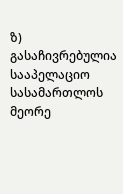ზ) გასაჩივრებულია სააპელაციო სასამართლოს მეორე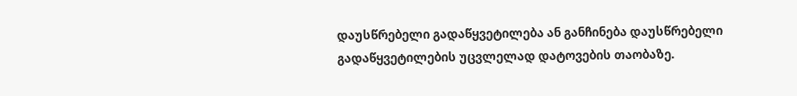დაუსწრებელი გადაწყვეტილება ან განჩინება დაუსწრებელი გადაწყვეტილების უცვლელად დატოვების თაობაზე.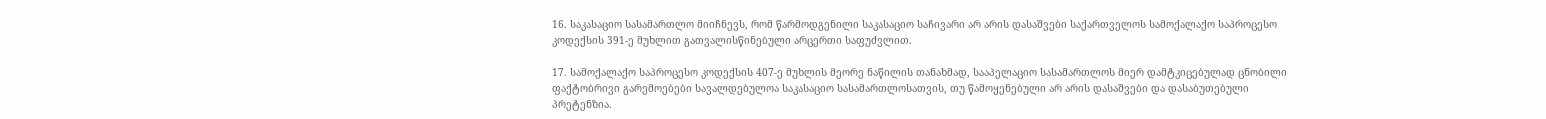16. საკასაციო სასამართლო მიიჩნევს, რომ წარმოდგენილი საკასაციო საჩივარი არ არის დასაშვები საქართველოს სამოქალაქო საპროცესო კოდექსის 391-ე მუხლით გათვალისწინებული არცერთი საფუძვლით.

17. სამოქალაქო საპროცესო კოდექსის 407-ე მუხლის მეორე ნაწილის თანახმად, სააპელაციო სასამართლოს მიერ დამტკიცებულად ცნობილი ფაქტობრივი გარემოებები სავალდებულოა საკასაციო სასამართლოსათვის, თუ წამოყენებული არ არის დასაშვები და დასაბუთებული პრეტენზია.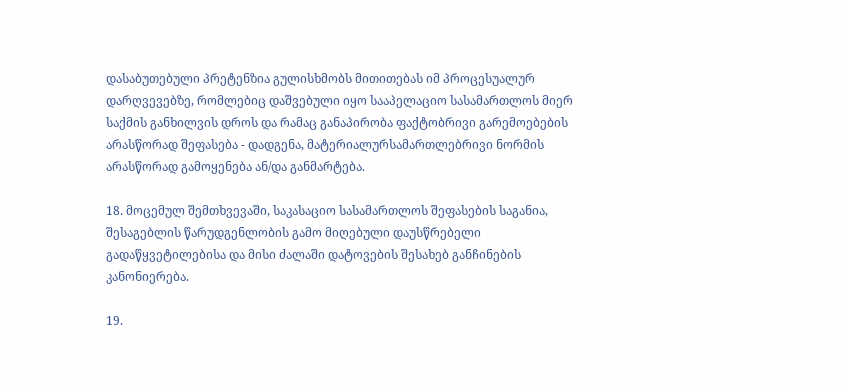დასაბუთებული პრეტენზია გულისხმობს მითითებას იმ პროცესუალურ დარღვევებზე, რომლებიც დაშვებული იყო სააპელაციო სასამართლოს მიერ საქმის განხილვის დროს და რამაც განაპირობა ფაქტობრივი გარემოებების არასწორად შეფასება - დადგენა, მატერიალურსამართლებრივი ნორმის არასწორად გამოყენება ან/და განმარტება.

18. მოცემულ შემთხვევაში, საკასაციო სასამართლოს შეფასების საგანია, შესაგებლის წარუდგენლობის გამო მიღებული დაუსწრებელი გადაწყვეტილებისა და მისი ძალაში დატოვების შესახებ განჩინების კანონიერება.

19.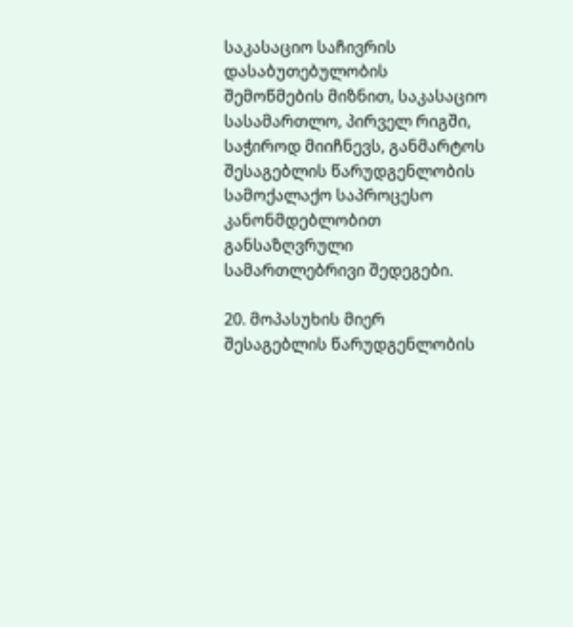საკასაციო საჩივრის დასაბუთებულობის შემოწმების მიზნით, საკასაციო სასამართლო, პირველ რიგში, საჭიროდ მიიჩნევს, განმარტოს შესაგებლის წარუდგენლობის სამოქალაქო საპროცესო კანონმდებლობით განსაზღვრული სამართლებრივი შედეგები.

20. მოპასუხის მიერ შესაგებლის წარუდგენლობის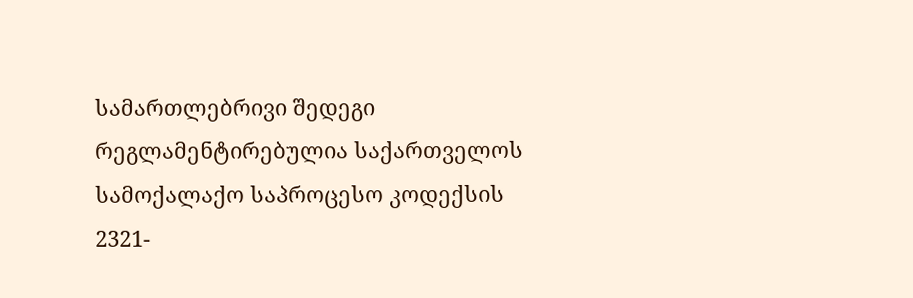სამართლებრივი შედეგი რეგლამენტირებულია საქართველოს სამოქალაქო საპროცესო კოდექსის 2321-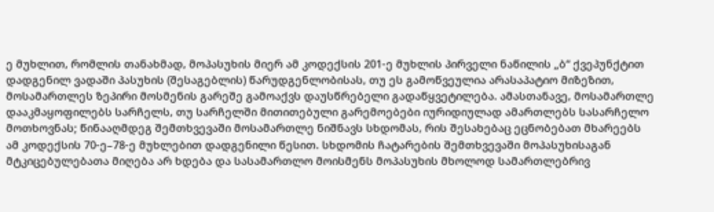ე მუხლით, რომლის თანახმად, მოპასუხის მიერ ამ კოდექსის 201-ე მუხლის პირველი ნაწილის „ბ“ ქვეპუნქტით დადგენილ ვადაში პასუხის (შესაგებლის) წარუდგენლობისას, თუ ეს გამოწვეულია არასაპატიო მიზეზით, მოსამართლეს ზეპირი მოსმენის გარეშე გამოაქვს დაუსწრებელი გადაწყვეტილება. ამასთანავე, მოსამართლე დააკმაყოფილებს სარჩელს, თუ სარჩელში მითითებული გარემოებები იურიდიულად ამართლებს სასარჩელო მოთხოვნას; წინააღმდეგ შემთხვევაში მოსამართლე ნიშნავს სხდომას, რის შესახებაც ეცნობებათ მხარეებს ამ კოდექსის 70-ე–78-ე მუხლებით დადგენილი წესით. სხდომის ჩატარების შემთხვევაში მოპასუხისაგან მტკიცებულებათა მიღება არ ხდება და სასამართლო მოისმენს მოპასუხის მხოლოდ სამართლებრივ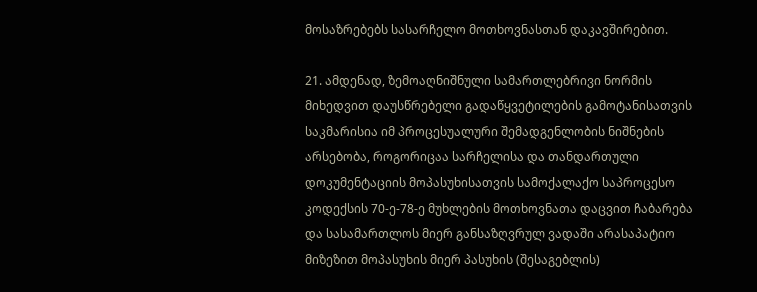მოსაზრებებს სასარჩელო მოთხოვნასთან დაკავშირებით.

21. ამდენად, ზემოაღნიშნული სამართლებრივი ნორმის მიხედვით დაუსწრებელი გადაწყვეტილების გამოტანისათვის საკმარისია იმ პროცესუალური შემადგენლობის ნიშნების არსებობა, როგორიცაა სარჩელისა და თანდართული დოკუმენტაციის მოპასუხისათვის სამოქალაქო საპროცესო კოდექსის 70-ე-78-ე მუხლების მოთხოვნათა დაცვით ჩაბარება და სასამართლოს მიერ განსაზღვრულ ვადაში არასაპატიო მიზეზით მოპასუხის მიერ პასუხის (შესაგებლის)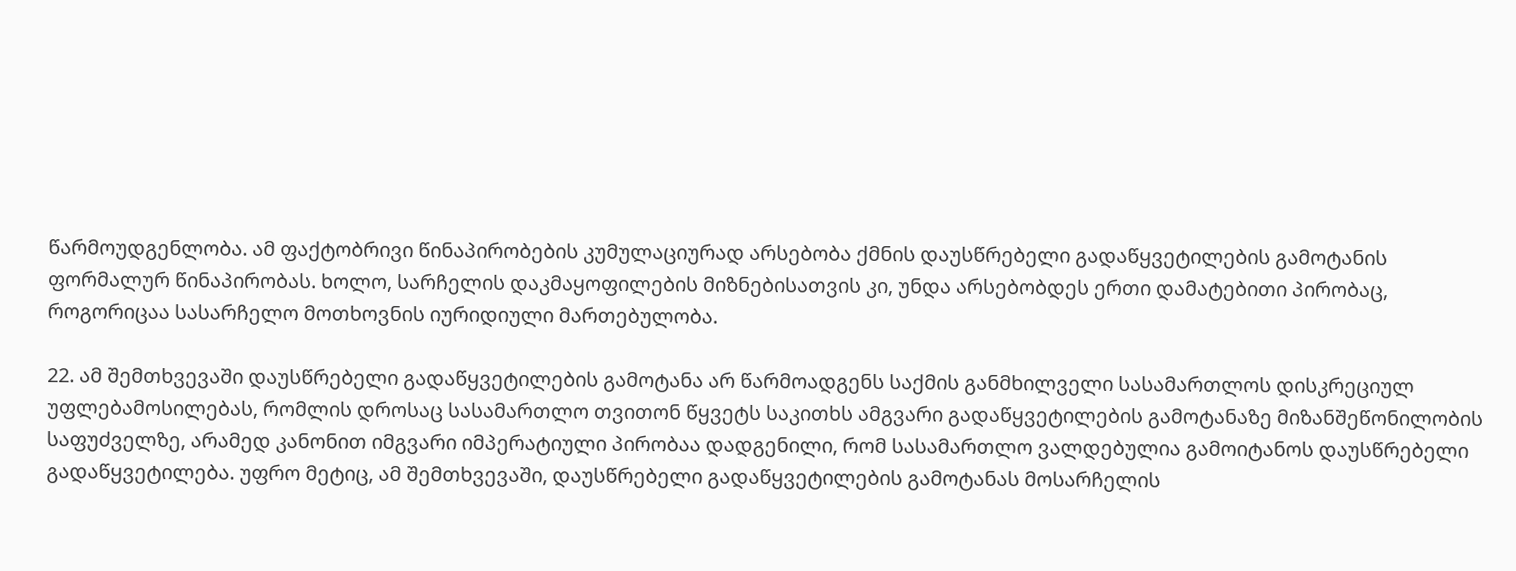წარმოუდგენლობა. ამ ფაქტობრივი წინაპირობების კუმულაციურად არსებობა ქმნის დაუსწრებელი გადაწყვეტილების გამოტანის ფორმალურ წინაპირობას. ხოლო, სარჩელის დაკმაყოფილების მიზნებისათვის კი, უნდა არსებობდეს ერთი დამატებითი პირობაც, როგორიცაა სასარჩელო მოთხოვნის იურიდიული მართებულობა.

22. ამ შემთხვევაში დაუსწრებელი გადაწყვეტილების გამოტანა არ წარმოადგენს საქმის განმხილველი სასამართლოს დისკრეციულ უფლებამოსილებას, რომლის დროსაც სასამართლო თვითონ წყვეტს საკითხს ამგვარი გადაწყვეტილების გამოტანაზე მიზანშეწონილობის საფუძველზე, არამედ კანონით იმგვარი იმპერატიული პირობაა დადგენილი, რომ სასამართლო ვალდებულია გამოიტანოს დაუსწრებელი გადაწყვეტილება. უფრო მეტიც, ამ შემთხვევაში, დაუსწრებელი გადაწყვეტილების გამოტანას მოსარჩელის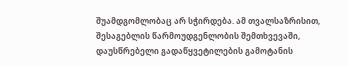შუამდგომლობაც არ სჭირდება. ამ თვალსაზრისით, შესაგებლის წარმოუდგენლობის შემთხვევაში, დაუსწრებელი გადაწყვეტილების გამოტანის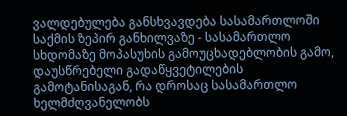ვალდებულება განსხვავდება სასამართლოში საქმის ზეპირ განხილვაზე - სასამართლო სხდომაზე მოპასუხის გამოუცხადებლობის გამო, დაუსწრებელი გადაწყვეტილების გამოტანისაგან, რა დროსაც სასამართლო ხელმძღვანელობს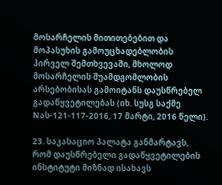მოსარჩელის მითითებებით და მოპასუხის გამოუცხადებლობის პირველ შემთხვევაში, მხოლოდ მოსარჩელის შუამდგომლობის არსებობისას გამოიტანს დაუსწრებელ გადაწყვეტილებას (იხ. სუსგ საქმე Nას-121-117-2016, 17 მარტი, 2016 წელი).

23. საკასაციო პალატა განმარტავს, რომ დაუსწრებელი გადაწყვეტილების ინსტიტუტი მიზნად ისახავს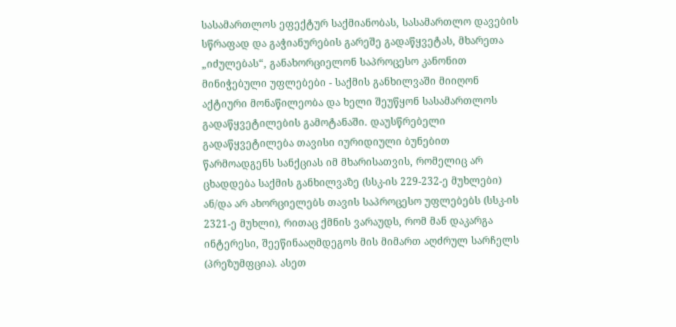სასამართლოს ეფექტურ საქმიანობას, სასამართლო დავების სწრაფად და გაჭიანურების გარეშე გადაწყვეტას, მხარეთა „იძულებას“, განახორციელონ საპროცესო კანონით მინიჭებული უფლებები - საქმის განხილვაში მიიღონ აქტიური მონაწილეობა და ხელი შეუწყონ სასამართლოს გადაწყვეტილების გამოტანაში. დაუსწრებელი გადაწყვეტილება თავისი იურიდიული ბუნებით წარმოადგენს სანქციას იმ მხარისათვის, რომელიც არ ცხადდება საქმის განხილვაზე (სსკ-ის 229-232-ე მუხლები) ან/და არ ახორციელებს თავის საპროცესო უფლებებს (სსკ-ის 2321-ე მუხლი), რითაც ქმნის ვარაუდს, რომ მან დაკარგა ინტერესი, შეეწინააღმდეგოს მის მიმართ აღძრულ სარჩელს (პრეზუმფცია). ასეთ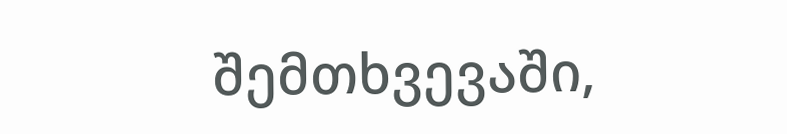შემთხვევაში,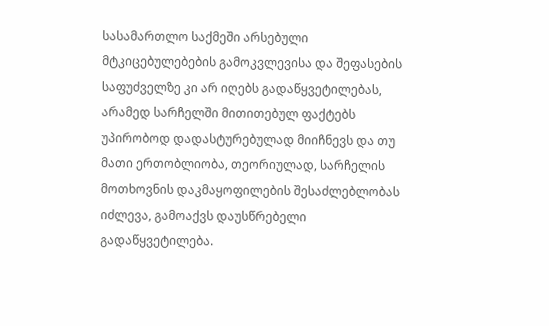სასამართლო საქმეში არსებული მტკიცებულებების გამოკვლევისა და შეფასების საფუძველზე კი არ იღებს გადაწყვეტილებას, არამედ სარჩელში მითითებულ ფაქტებს უპირობოდ დადასტურებულად მიიჩნევს და თუ მათი ერთობლიობა, თეორიულად, სარჩელის მოთხოვნის დაკმაყოფილების შესაძლებლობას იძლევა, გამოაქვს დაუსწრებელი გადაწყვეტილება.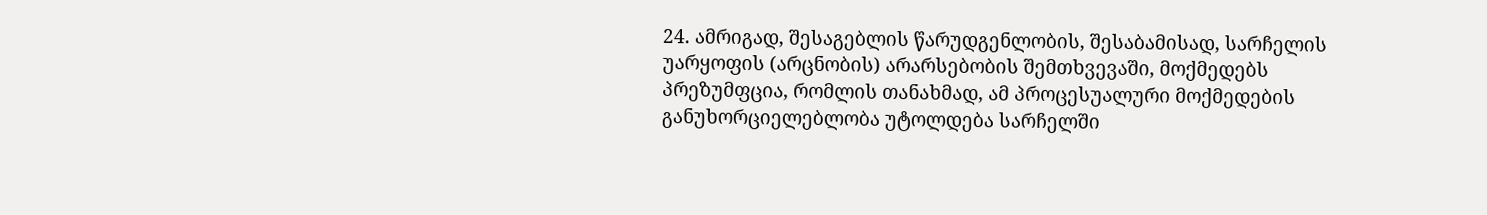24. ამრიგად, შესაგებლის წარუდგენლობის, შესაბამისად, სარჩელის უარყოფის (არცნობის) არარსებობის შემთხვევაში, მოქმედებს პრეზუმფცია, რომლის თანახმად, ამ პროცესუალური მოქმედების განუხორციელებლობა უტოლდება სარჩელში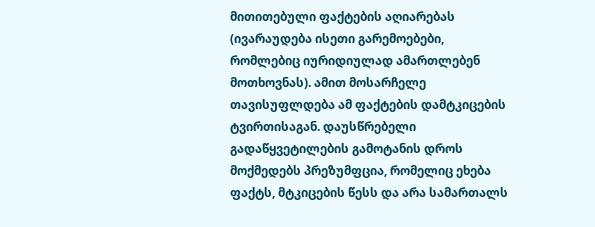მითითებული ფაქტების აღიარებას (ივარაუდება ისეთი გარემოებები, რომლებიც იურიდიულად ამართლებენ მოთხოვნას). ამით მოსარჩელე თავისუფლდება ამ ფაქტების დამტკიცების ტვირთისაგან. დაუსწრებელი გადაწყვეტილების გამოტანის დროს მოქმედებს პრეზუმფცია, რომელიც ეხება ფაქტს, მტკიცების წესს და არა სამართალს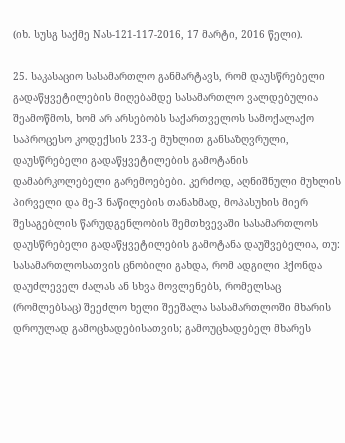(იხ. სუსგ საქმე Nას-121-117-2016, 17 მარტი, 2016 წელი).

25. საკასაციო სასამართლო განმარტავს, რომ დაუსწრებელი გადაწყვეტილების მიღებამდე სასამართლო ვალდებულია შეამოწმოს, ხომ არ არსებობს საქართველოს სამოქალაქო საპროცესო კოდექსის 233-ე მუხლით განსაზღვრული, დაუსწრებელი გადაწყვეტილების გამოტანის დამაბრკოლებელი გარემოებები. კერძოდ, აღნიშნული მუხლის პირველი და მე-3 ნაწილების თანახმად, მოპასუხის მიერ შესაგებლის წარუდგენლობის შემთხვევაში სასამართლოს დაუსწრებელი გადაწყვეტილების გამოტანა დაუშვებელია, თუ: სასამართლოსათვის ცნობილი გახდა, რომ ადგილი ჰქონდა დაუძლეველ ძალას ან სხვა მოვლენებს, რომელსაც (რომლებსაც) შეეძლო ხელი შეეშალა სასამართლოში მხარის დროულად გამოცხადებისათვის; გამოუცხადებელ მხარეს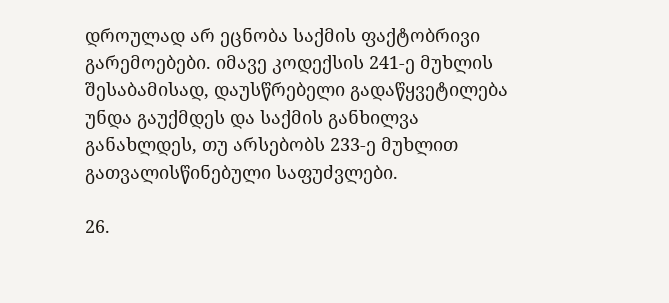დროულად არ ეცნობა საქმის ფაქტობრივი გარემოებები. იმავე კოდექსის 241-ე მუხლის შესაბამისად, დაუსწრებელი გადაწყვეტილება უნდა გაუქმდეს და საქმის განხილვა განახლდეს, თუ არსებობს 233-ე მუხლით გათვალისწინებული საფუძვლები.

26.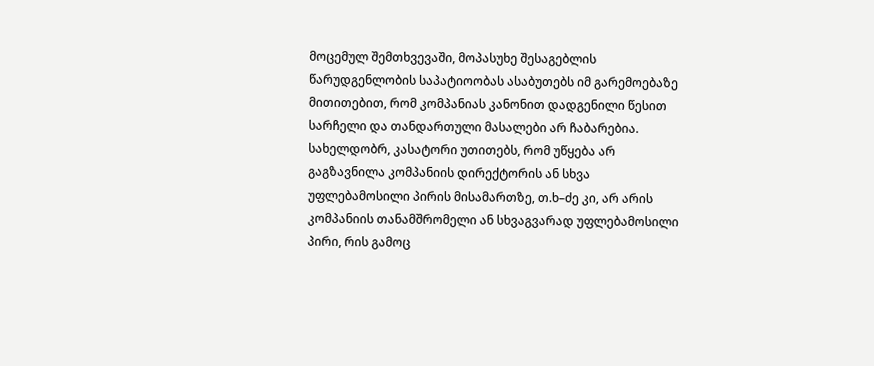მოცემულ შემთხვევაში, მოპასუხე შესაგებლის წარუდგენლობის საპატიოობას ასაბუთებს იმ გარემოებაზე მითითებით, რომ კომპანიას კანონით დადგენილი წესით სარჩელი და თანდართული მასალები არ ჩაბარებია. სახელდობრ, კასატორი უთითებს, რომ უწყება არ გაგზავნილა კომპანიის დირექტორის ან სხვა უფლებამოსილი პირის მისამართზე, თ.ხ–ძე კი, არ არის კომპანიის თანამშრომელი ან სხვაგვარად უფლებამოსილი პირი, რის გამოც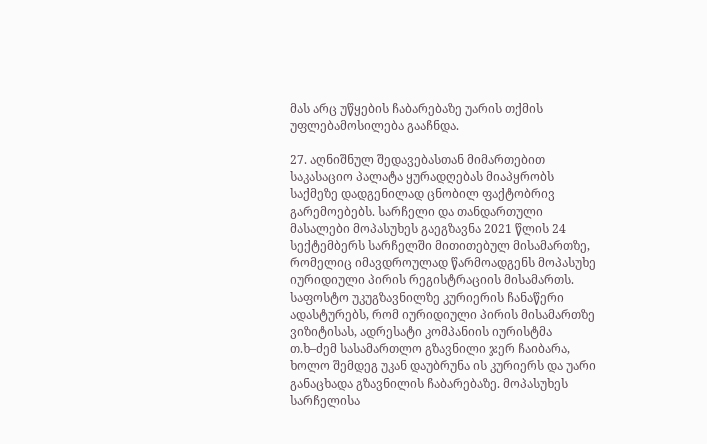მას არც უწყების ჩაბარებაზე უარის თქმის უფლებამოსილება გააჩნდა.

27. აღნიშნულ შედავებასთან მიმართებით საკასაციო პალატა ყურადღებას მიაპყრობს საქმეზე დადგენილად ცნობილ ფაქტობრივ გარემოებებს. სარჩელი და თანდართული მასალები მოპასუხეს გაეგზავნა 2021 წლის 24 სექტემბერს სარჩელში მითითებულ მისამართზე, რომელიც იმავდროულად წარმოადგენს მოპასუხე იურიდიული პირის რეგისტრაციის მისამართს. საფოსტო უკუგზავნილზე კურიერის ჩანაწერი ადასტურებს, რომ იურიდიული პირის მისამართზე ვიზიტისას, ადრესატი კომპანიის იურისტმა თ.ხ–ძემ სასამართლო გზავნილი ჯერ ჩაიბარა, ხოლო შემდეგ უკან დაუბრუნა ის კურიერს და უარი განაცხადა გზავნილის ჩაბარებაზე. მოპასუხეს სარჩელისა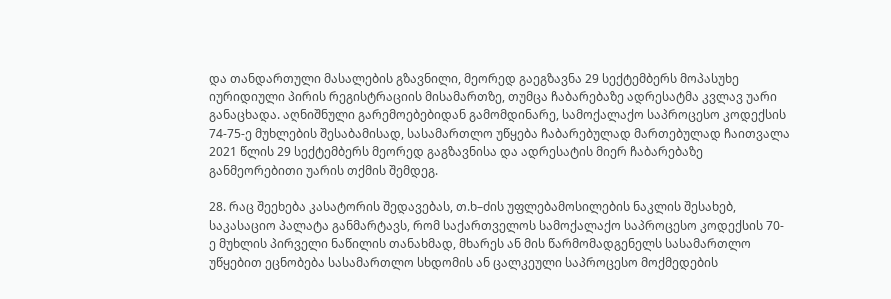და თანდართული მასალების გზავნილი, მეორედ გაეგზავნა 29 სექტემბერს მოპასუხე იურიდიული პირის რეგისტრაციის მისამართზე, თუმცა ჩაბარებაზე ადრესატმა კვლავ უარი განაცხადა. აღნიშნული გარემოებებიდან გამომდინარე, სამოქალაქო საპროცესო კოდექსის 74-75-ე მუხლების შესაბამისად, სასამართლო უწყება ჩაბარებულად მართებულად ჩაითვალა 2021 წლის 29 სექტემბერს მეორედ გაგზავნისა და ადრესატის მიერ ჩაბარებაზე განმეორებითი უარის თქმის შემდეგ.

28. რაც შეეხება კასატორის შედავებას, თ.ხ–ძის უფლებამოსილების ნაკლის შესახებ, საკასაციო პალატა განმარტავს, რომ საქართველოს სამოქალაქო საპროცესო კოდექსის 70-ე მუხლის პირველი ნაწილის თანახმად, მხარეს ან მის წარმომადგენელს სასამართლო უწყებით ეცნობება სასამართლო სხდომის ან ცალკეული საპროცესო მოქმედების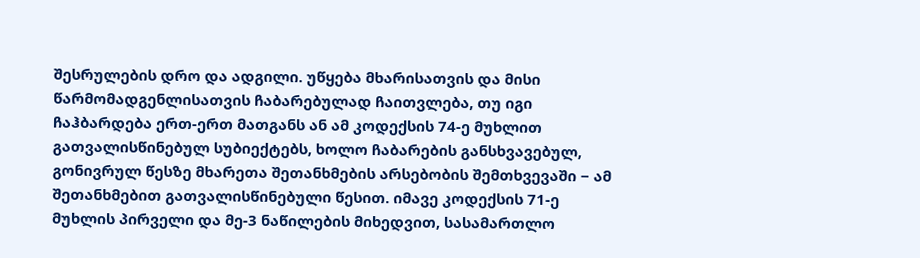შესრულების დრო და ადგილი. უწყება მხარისათვის და მისი წარმომადგენლისათვის ჩაბარებულად ჩაითვლება, თუ იგი ჩაჰბარდება ერთ-ერთ მათგანს ან ამ კოდექსის 74-ე მუხლით გათვალისწინებულ სუბიექტებს, ხოლო ჩაბარების განსხვავებულ, გონივრულ წესზე მხარეთა შეთანხმების არსებობის შემთხვევაში − ამ შეთანხმებით გათვალისწინებული წესით. იმავე კოდექსის 71-ე მუხლის პირველი და მე-3 ნაწილების მიხედვით, სასამართლო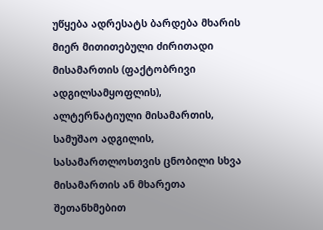უწყება ადრესატს ბარდება მხარის მიერ მითითებული ძირითადი მისამართის (ფაქტობრივი ადგილსამყოფლის), ალტერნატიული მისამართის, სამუშაო ადგილის, სასამართლოსთვის ცნობილი სხვა მისამართის ან მხარეთა შეთანხმებით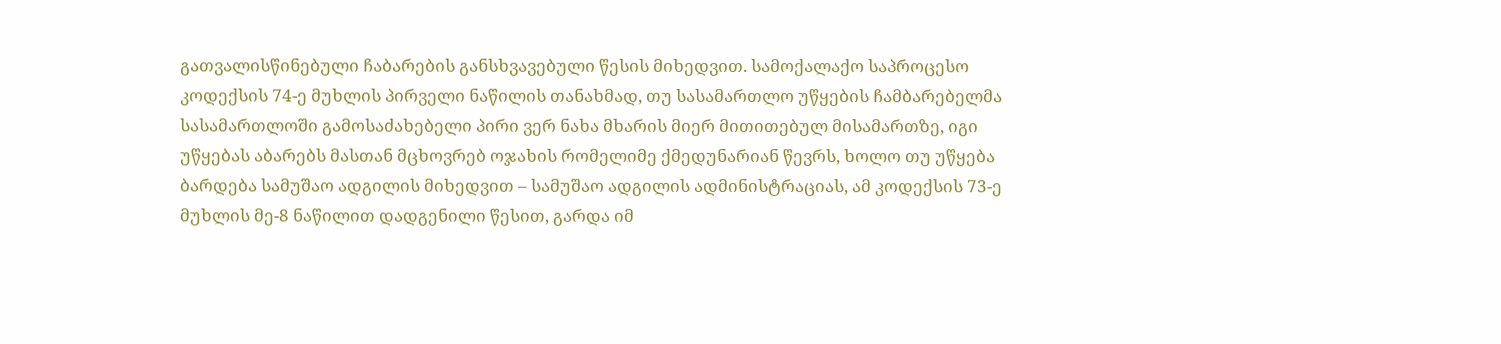გათვალისწინებული ჩაბარების განსხვავებული წესის მიხედვით. სამოქალაქო საპროცესო კოდექსის 74-ე მუხლის პირველი ნაწილის თანახმად, თუ სასამართლო უწყების ჩამბარებელმა სასამართლოში გამოსაძახებელი პირი ვერ ნახა მხარის მიერ მითითებულ მისამართზე, იგი უწყებას აბარებს მასთან მცხოვრებ ოჯახის რომელიმე ქმედუნარიან წევრს, ხოლო თუ უწყება ბარდება სამუშაო ადგილის მიხედვით – სამუშაო ადგილის ადმინისტრაციას, ამ კოდექსის 73-ე მუხლის მე-8 ნაწილით დადგენილი წესით, გარდა იმ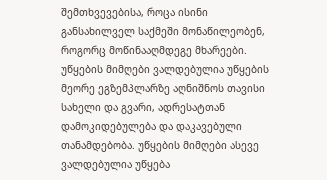შემთხვევებისა, როცა ისინი განსახილველ საქმეში მონაწილეობენ, როგორც მოწინააღმდეგე მხარეები. უწყების მიმღები ვალდებულია უწყების მეორე ეგზემპლარზე აღნიშნოს თავისი სახელი და გვარი, ადრესატთან დამოკიდებულება და დაკავებული თანამდებობა. უწყების მიმღები ასევე ვალდებულია უწყება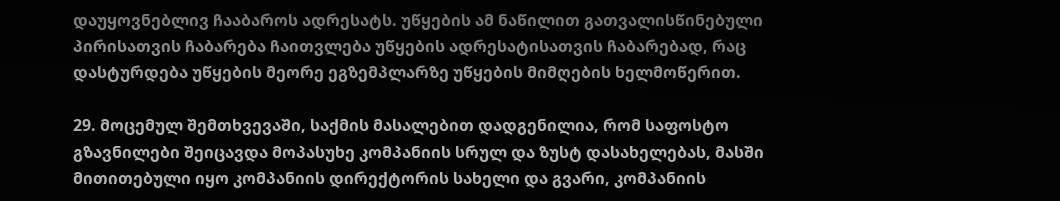დაუყოვნებლივ ჩააბაროს ადრესატს. უწყების ამ ნაწილით გათვალისწინებული პირისათვის ჩაბარება ჩაითვლება უწყების ადრესატისათვის ჩაბარებად, რაც დასტურდება უწყების მეორე ეგზემპლარზე უწყების მიმღების ხელმოწერით.

29. მოცემულ შემთხვევაში, საქმის მასალებით დადგენილია, რომ საფოსტო გზავნილები შეიცავდა მოპასუხე კომპანიის სრულ და ზუსტ დასახელებას, მასში მითითებული იყო კომპანიის დირექტორის სახელი და გვარი, კომპანიის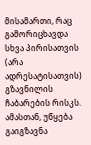მისამართი, რაც გამორიცხავდა სხვა პირისათვის (არა ადრესატისათვის) გზავნილის ჩაბარების რისკს. ამასთან, უწყება გაიგზავნა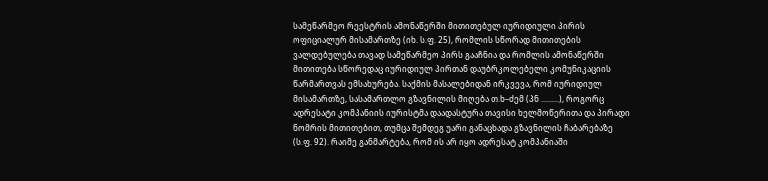სამეწარმეო რეესტრის ამონაწერში მითითებულ იურიდიული პირის ოფიციალურ მისამართზე (იხ. ს.ფ. 25), რომლის სწორად მითითების ვალდებულება თავად სამეწარმეო პირს გააჩნია და რომლის ამონაწერში მითითება სწორედაც იურიდიულ პირთან დაუბრკოლებელი კომუნიკაციის წარმართვას ემსახურება. საქმის მასალებიდან ირკვევა, რომ იურიდიულ მისამართზე, სასამართლო გზავნილის მიღება თ.ხ–ძემ (პნ .........), როგორც ადრესატი კომპანიის იურისტმა დაადასტურა თავისი ხელმოწერითა და პირადი ნომრის მითითებით, თუმცა შემდეგ უარი განაცხადა გზავნილის ჩაბარებაზე (ს.ფ. 92). რაიმე განმარტება, რომ ის არ იყო ადრესატ კომპანიაში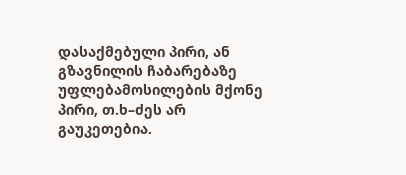დასაქმებული პირი, ან გზავნილის ჩაბარებაზე უფლებამოსილების მქონე პირი, თ.ხ–ძეს არ გაუკეთებია.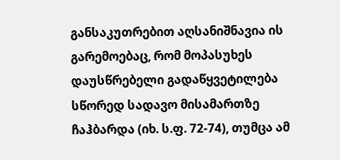განსაკუთრებით აღსანიშნავია ის გარემოებაც, რომ მოპასუხეს დაუსწრებელი გადაწყვეტილება სწორედ სადავო მისამართზე ჩაჰბარდა (იხ. ს.ფ. 72-74), თუმცა ამ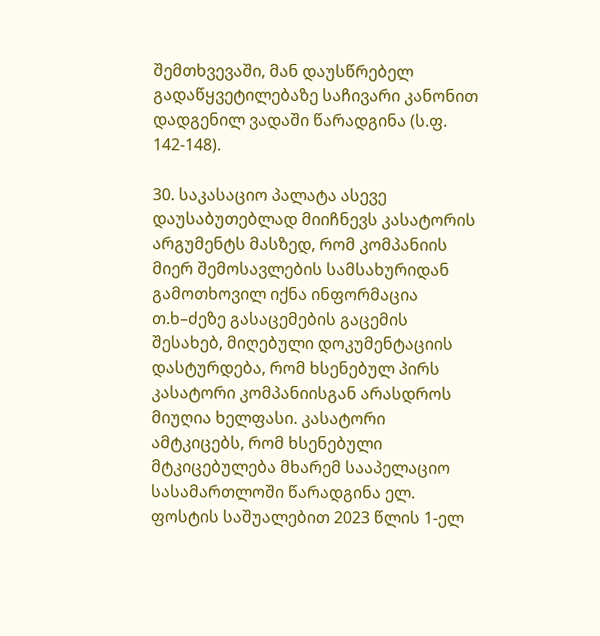შემთხვევაში, მან დაუსწრებელ გადაწყვეტილებაზე საჩივარი კანონით დადგენილ ვადაში წარადგინა (ს.ფ. 142-148).

30. საკასაციო პალატა ასევე დაუსაბუთებლად მიიჩნევს კასატორის არგუმენტს მასზედ, რომ კომპანიის მიერ შემოსავლების სამსახურიდან გამოთხოვილ იქნა ინფორმაცია თ.ხ–ძეზე გასაცემების გაცემის შესახებ, მიღებული დოკუმენტაციის დასტურდება, რომ ხსენებულ პირს კასატორი კომპანიისგან არასდროს მიუღია ხელფასი. კასატორი ამტკიცებს, რომ ხსენებული მტკიცებულება მხარემ სააპელაციო სასამართლოში წარადგინა ელ. ფოსტის საშუალებით 2023 წლის 1-ელ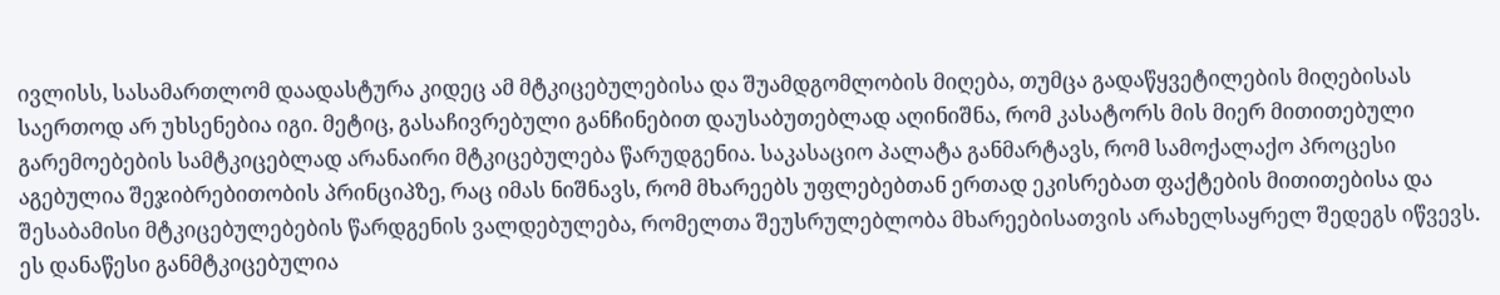ივლისს, სასამართლომ დაადასტურა კიდეც ამ მტკიცებულებისა და შუამდგომლობის მიღება, თუმცა გადაწყვეტილების მიღებისას საერთოდ არ უხსენებია იგი. მეტიც, გასაჩივრებული განჩინებით დაუსაბუთებლად აღინიშნა, რომ კასატორს მის მიერ მითითებული გარემოებების სამტკიცებლად არანაირი მტკიცებულება წარუდგენია. საკასაციო პალატა განმარტავს, რომ სამოქალაქო პროცესი აგებულია შეჯიბრებითობის პრინციპზე, რაც იმას ნიშნავს, რომ მხარეებს უფლებებთან ერთად ეკისრებათ ფაქტების მითითებისა და შესაბამისი მტკიცებულებების წარდგენის ვალდებულება, რომელთა შეუსრულებლობა მხარეებისათვის არახელსაყრელ შედეგს იწვევს. ეს დანაწესი განმტკიცებულია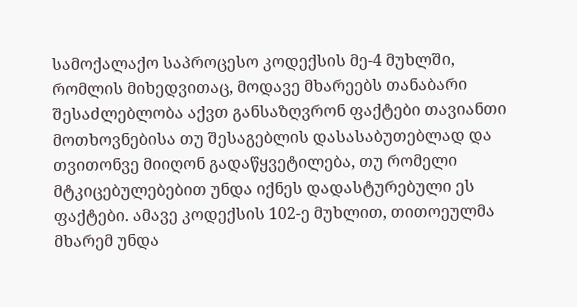სამოქალაქო საპროცესო კოდექსის მე-4 მუხლში, რომლის მიხედვითაც, მოდავე მხარეებს თანაბარი შესაძლებლობა აქვთ განსაზღვრონ ფაქტები თავიანთი მოთხოვნებისა თუ შესაგებლის დასასაბუთებლად და თვითონვე მიიღონ გადაწყვეტილება, თუ რომელი მტკიცებულებებით უნდა იქნეს დადასტურებული ეს ფაქტები. ამავე კოდექსის 102-ე მუხლით, თითოეულმა მხარემ უნდა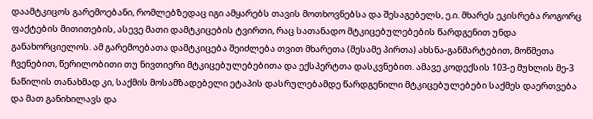დაამტკიცოს გარემოებანი, რომლებზედაც იგი ამყარებს თავის მოთხოვნებსა და შესაგებელს, ე.ი. მხარეს ეკისრება როგორც ფაქტების მითითების, ასევე მათი დამტკიცების ტვირთი, რაც სათანადო მტკიცებულებების წარდგენით უნდა განახორციელოს. ამ გარემოებათა დამტკიცება შეიძლება თვით მხარეთა (მესამე პირთა) ახსნა-განმარტებით, მოწმეთა ჩვენებით, წერილობითი თუ ნივთიერი მტკიცებულებებითა და ექსპერტთა დასკვნებით. ამავე კოდექსის 103-ე მუხლის მე-3 ნაწილის თანახმად კი, საქმის მოსამზადებელი ეტაპის დასრულებამდე წარდგენილი მტკიცებულებები საქმეს დაერთვება და მათ განიხილავს და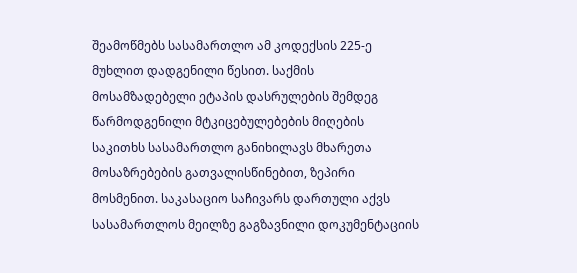შეამოწმებს სასამართლო ამ კოდექსის 225-ე მუხლით დადგენილი წესით. საქმის მოსამზადებელი ეტაპის დასრულების შემდეგ წარმოდგენილი მტკიცებულებების მიღების საკითხს სასამართლო განიხილავს მხარეთა მოსაზრებების გათვალისწინებით, ზეპირი მოსმენით. საკასაციო საჩივარს დართული აქვს სასამართლოს მეილზე გაგზავნილი დოკუმენტაციის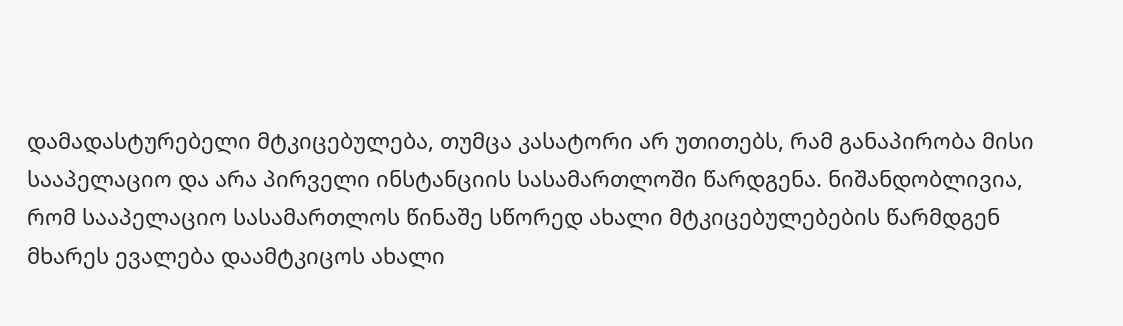დამადასტურებელი მტკიცებულება, თუმცა კასატორი არ უთითებს, რამ განაპირობა მისი სააპელაციო და არა პირველი ინსტანციის სასამართლოში წარდგენა. ნიშანდობლივია, რომ სააპელაციო სასამართლოს წინაშე სწორედ ახალი მტკიცებულებების წარმდგენ მხარეს ევალება დაამტკიცოს ახალი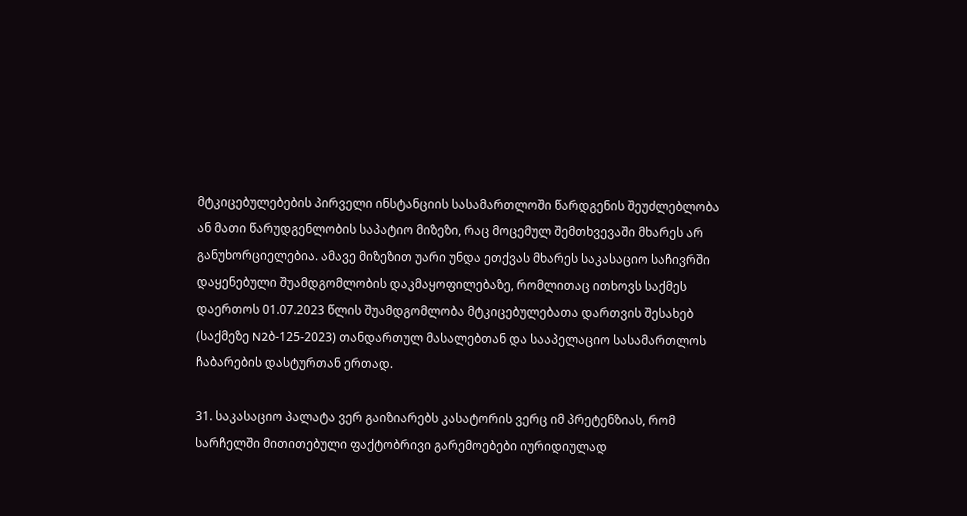მტკიცებულებების პირველი ინსტანციის სასამართლოში წარდგენის შეუძლებლობა ან მათი წარუდგენლობის საპატიო მიზეზი, რაც მოცემულ შემთხვევაში მხარეს არ განუხორციელებია. ამავე მიზეზით უარი უნდა ეთქვას მხარეს საკასაციო საჩივრში დაყენებული შუამდგომლობის დაკმაყოფილებაზე, რომლითაც ითხოვს საქმეს დაერთოს 01.07.2023 წლის შუამდგომლობა მტკიცებულებათა დართვის შესახებ (საქმეზე N2ბ-125-2023) თანდართულ მასალებთან და სააპელაციო სასამართლოს ჩაბარების დასტურთან ერთად.

31. საკასაციო პალატა ვერ გაიზიარებს კასატორის ვერც იმ პრეტენზიას, რომ სარჩელში მითითებული ფაქტობრივი გარემოებები იურიდიულად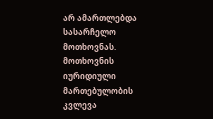არ ამართლებდა სასარჩელო მოთხოვნას. მოთხოვნის იურიდიული მართებულობის კვლევა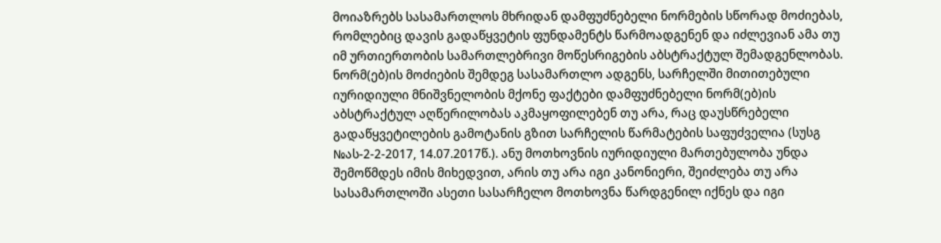მოიაზრებს სასამართლოს მხრიდან დამფუძნებელი ნორმების სწორად მოძიებას, რომლებიც დავის გადაწყვეტის ფუნდამენტს წარმოადგენენ და იძლევიან ამა თუ იმ ურთიერთობის სამართლებრივი მოწესრიგების აბსტრაქტულ შემადგენლობას. ნორმ(ებ)ის მოძიების შემდეგ სასამართლო ადგენს, სარჩელში მითითებული იურიდიული მნიშვნელობის მქონე ფაქტები დამფუძნებელი ნორმ(ებ)ის აბსტრაქტულ აღწერილობას აკმაყოფილებენ თუ არა, რაც დაუსწრებელი გადაწყვეტილების გამოტანის გზით სარჩელის წარმატების საფუძველია (სუსგ №ას-2-2-2017, 14.07.2017წ.). ანუ მოთხოვნის იურიდიული მართებულობა უნდა შემოწმდეს იმის მიხედვით, არის თუ არა იგი კანონიერი, შეიძლება თუ არა სასამართლოში ასეთი სასარჩელო მოთხოვნა წარდგენილ იქნეს და იგი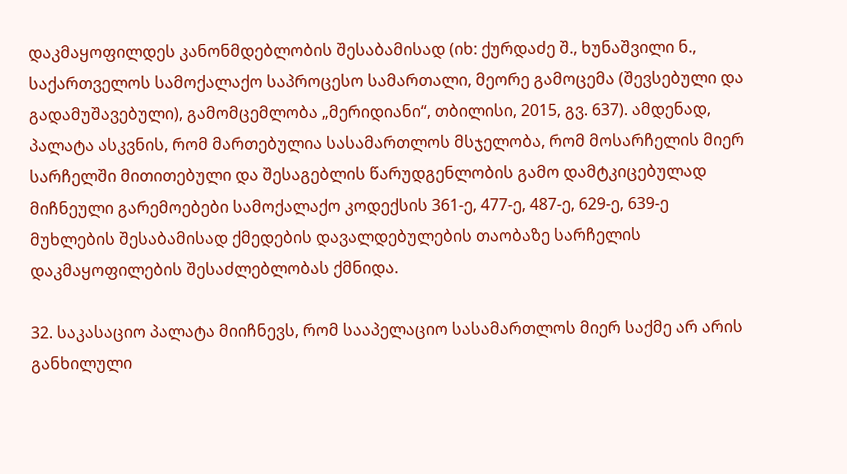დაკმაყოფილდეს კანონმდებლობის შესაბამისად (იხ: ქურდაძე შ., ხუნაშვილი ნ., საქართველოს სამოქალაქო საპროცესო სამართალი, მეორე გამოცემა (შევსებული და გადამუშავებული), გამომცემლობა „მერიდიანი“, თბილისი, 2015, გვ. 637). ამდენად, პალატა ასკვნის, რომ მართებულია სასამართლოს მსჯელობა, რომ მოსარჩელის მიერ სარჩელში მითითებული და შესაგებლის წარუდგენლობის გამო დამტკიცებულად მიჩნეული გარემოებები სამოქალაქო კოდექსის 361-ე, 477-ე, 487-ე, 629-ე, 639-ე მუხლების შესაბამისად ქმედების დავალდებულების თაობაზე სარჩელის დაკმაყოფილების შესაძლებლობას ქმნიდა.

32. საკასაციო პალატა მიიჩნევს, რომ სააპელაციო სასამართლოს მიერ საქმე არ არის განხილული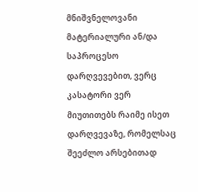მნიშვნელოვანი მატერიალური ან/და საპროცესო დარღვევებით, ვერც კასატორი ვერ მიუთითებს რაიმე ისეთ დარღვევაზე, რომელსაც შეეძლო არსებითად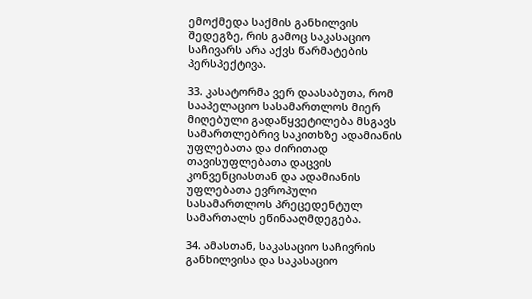ემოქმედა საქმის განხილვის შედეგზე, რის გამოც საკასაციო საჩივარს არა აქვს წარმატების პერსპექტივა.

33. კასატორმა ვერ დაასაბუთა, რომ სააპელაციო სასამართლოს მიერ მიღებული გადაწყვეტილება მსგავს სამართლებრივ საკითხზე ადამიანის უფლებათა და ძირითად თავისუფლებათა დაცვის კონვენციასთან და ადამიანის უფლებათა ევროპული სასამართლოს პრეცედენტულ სამართალს ეწინააღმდეგება.

34. ამასთან, საკასაციო საჩივრის განხილვისა და საკასაციო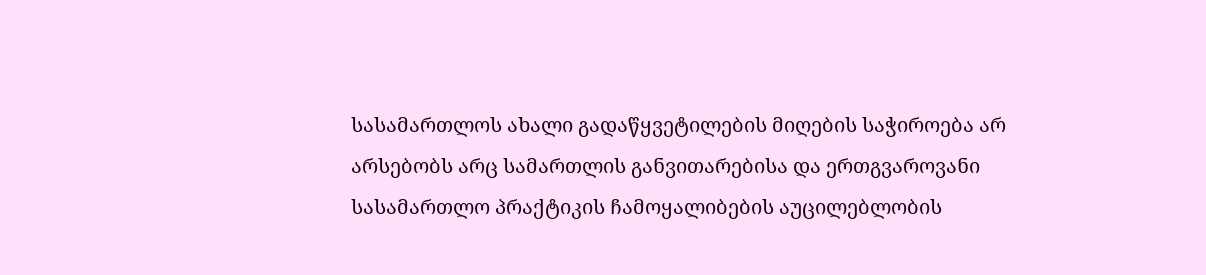სასამართლოს ახალი გადაწყვეტილების მიღების საჭიროება არ არსებობს არც სამართლის განვითარებისა და ერთგვაროვანი სასამართლო პრაქტიკის ჩამოყალიბების აუცილებლობის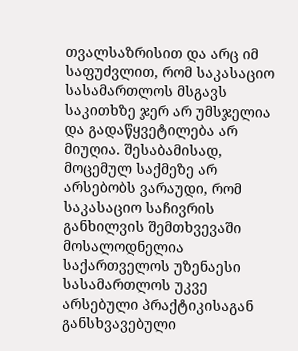თვალსაზრისით და არც იმ საფუძვლით, რომ საკასაციო სასამართლოს მსგავს საკითხზე ჯერ არ უმსჯელია და გადაწყვეტილება არ მიუღია. შესაბამისად, მოცემულ საქმეზე არ არსებობს ვარაუდი, რომ საკასაციო საჩივრის განხილვის შემთხვევაში მოსალოდნელია საქართველოს უზენაესი სასამართლოს უკვე არსებული პრაქტიკისაგან განსხვავებული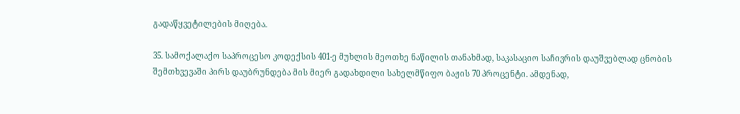გადაწყვეტილების მიღება.

35. სამოქალაქო საპროცესო კოდექსის 401-ე მუხლის მეოთხე ნაწილის თანახმად, საკასაციო საჩივრის დაუშვებლად ცნობის შემთხვევაში პირს დაუბრუნდება მის მიერ გადახდილი სახელმწიფო ბაჟის 70 პროცენტი. ამდენად,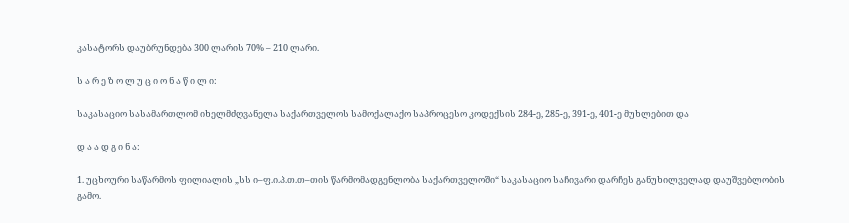კასატორს დაუბრუნდება 300 ლარის 70% – 210 ლარი.

ს ა რ ე ზ ო ლ უ ც ი ო ნ ა წ ი ლ ი:

საკასაციო სასამართლომ იხელმძღვანელა საქართველოს სამოქალაქო საპროცესო კოდექსის 284-ე, 285-ე, 391-ე, 401-ე მუხლებით და

დ ა ა დ გ ი ნ ა:

1. უცხოური საწარმოს ფილიალის „სს ი–ფ.ი.პ.თ.თ–თის წარმომადგენლობა საქართველოში“ საკასაციო საჩივარი დარჩეს განუხილველად დაუშვებლობის გამო.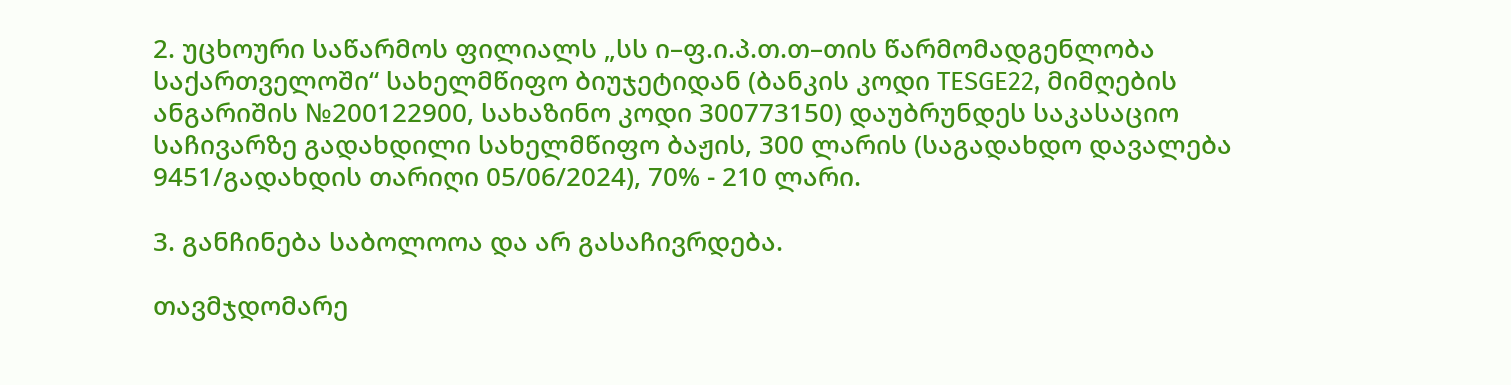2. უცხოური საწარმოს ფილიალს „სს ი–ფ.ი.პ.თ.თ–თის წარმომადგენლობა საქართველოში“ სახელმწიფო ბიუჯეტიდან (ბანკის კოდი TESGE22, მიმღების ანგარიშის №200122900, სახაზინო კოდი 300773150) დაუბრუნდეს საკასაციო საჩივარზე გადახდილი სახელმწიფო ბაჟის, 300 ლარის (საგადახდო დავალება 9451/გადახდის თარიღი 05/06/2024), 70% - 210 ლარი.

3. განჩინება საბოლოოა და არ გასაჩივრდება.

თავმჯდომარე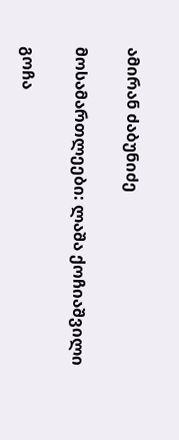ამირან ძაბუნიძე

მოსამართლეები: ლაშა ქოჩიაშვილი

გოჩა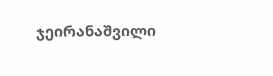ჯეირანაშვილი